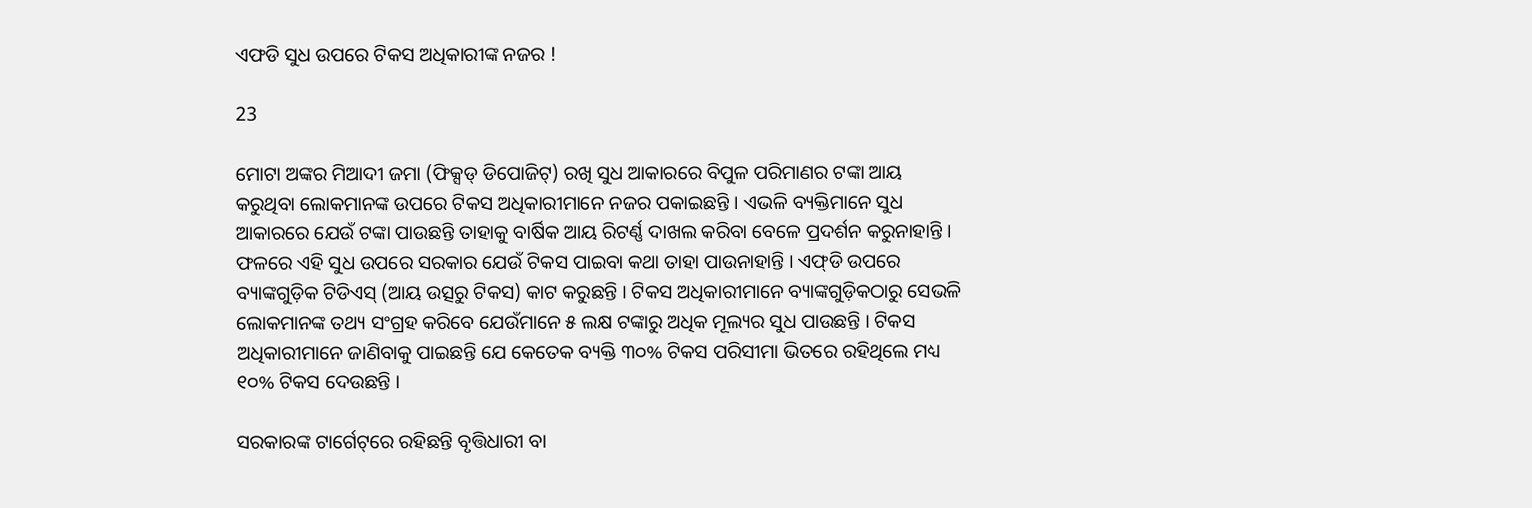ଏଫଡି ସୁଧ ଉପରେ ଟିକସ ଅଧିକାରୀଙ୍କ ନଜର !

23

ମୋଟା ଅଙ୍କର ମିଆଦୀ ଜମା (ଫିକ୍ସଡ୍‌ ଡିପୋଜିଟ୍‌) ରଖି ସୁଧ ଆକାରରେ ବିପୁଳ ପରିମାଣର ଟଙ୍କା ଆୟ କରୁଥିବା ଲୋକମାନଙ୍କ ଉପରେ ଟିକସ ଅଧିକାରୀମାନେ ନଜର ପକାଇଛନ୍ତି । ଏଭଳି ବ୍ୟକ୍ତିମାନେ ସୁଧ ଆକାରରେ ଯେଉଁ ଟଙ୍କା ପାଉଛନ୍ତି ତାହାକୁ ବାର୍ଷିକ ଆୟ ରିଟର୍ଣ୍ଣ ଦାଖଲ କରିବା ବେଳେ ପ୍ରଦର୍ଶନ କରୁନାହାନ୍ତି । ଫଳରେ ଏହି ସୁଧ ଉପରେ ସରକାର ଯେଉଁ ଟିକସ ପାଇବା କଥା ତାହା ପାଉନାହାନ୍ତି । ଏଫ୍‌ଡି ଉପରେ ବ୍ୟାଙ୍କଗୁଡ଼ିକ ଟିଡିଏସ୍‌ (ଆୟ ଉତ୍ସରୁ ଟିକସ) କାଟ କରୁଛନ୍ତି । ଟିକସ ଅଧିକାରୀମାନେ ବ୍ୟାଙ୍କଗୁଡ଼ିକଠାରୁ ସେଭଳି ଲୋକମାନଙ୍କ ତଥ୍ୟ ସଂଗ୍ରହ କରିବେ ଯେଉଁମାନେ ୫ ଲକ୍ଷ ଟଙ୍କାରୁ ଅଧିକ ମୂଲ୍ୟର ସୁଧ ପାଉଛନ୍ତି । ଟିକସ ଅଧିକାରୀମାନେ ଜାଣିବାକୁ ପାଇଛନ୍ତି ଯେ କେତେକ ବ୍ୟକ୍ତି ୩୦% ଟିକସ ପରିସୀମା ଭିତରେ ରହିଥିଲେ ମଧ୍ୟ ୧୦% ଟିକସ ଦେଉଛନ୍ତି ।

ସରକାରଙ୍କ ଟାର୍ଗେଟ୍‌ରେ ରହିଛନ୍ତି ବୃତ୍ତିଧାରୀ ବା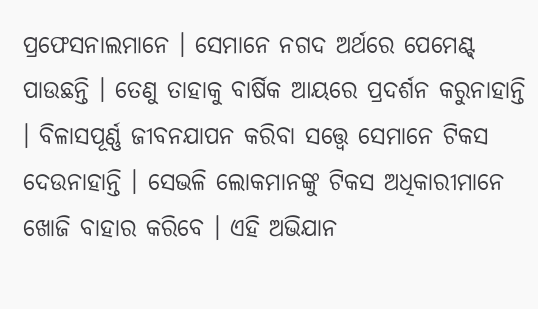ପ୍ରଫେସନାଲମାନେ । ସେମାନେ ନଗଦ ଅର୍ଥରେ ପେମେଣ୍ଟ୍‌ ପାଉଛନ୍ତି । ତେଣୁ ତାହାକୁ ବାର୍ଷିକ ଆୟରେ ପ୍ରଦର୍ଶନ କରୁନାହାନ୍ତି । ବିଳାସପୂର୍ଣ୍ଣ ଜୀବନଯାପନ କରିବା ସତ୍ତ୍ୱେ ସେମାନେ ଟିକସ ଦେଉନାହାନ୍ତି । ସେଭଳି ଲୋକମାନଙ୍କୁ ଟିକସ ଅଧିକାରୀମାନେ ଖୋଜି ବାହାର କରିବେ । ଏହି ଅଭିଯାନ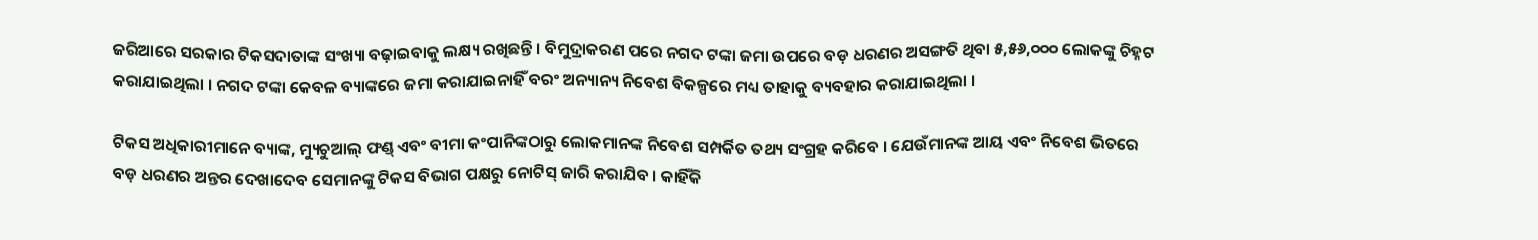ଜରିଆରେ ସରକାର ଟିକସଦାତାଙ୍କ ସଂଖ୍ୟା ବଢ଼ାଇବାକୁ ଲକ୍ଷ୍ୟ ରଖିଛନ୍ତି । ବିମୁଦ୍ରାକରଣ ପରେ ନଗଦ ଟଙ୍କା ଜମା ଉପରେ ବଡ଼ ଧରଣର ଅସଙ୍ଗତି ଥିବା ୫,୫୬,୦୦୦ ଲୋକଙ୍କୁ ଚିହ୍ନଟ କରାଯାଇଥିଲା । ନଗଦ ଟଙ୍କା କେବଳ ବ୍ୟାଙ୍କରେ ଜମା କରାଯାଇନାହିଁ ବରଂ ଅନ୍ୟାନ୍ୟ ନିବେଶ ବିକଳ୍ପରେ ମଧ୍ୟ ତାହାକୁ ବ୍ୟବହାର କରାଯାଇଥିଲା ।

ଟିକସ ଅଧିକାରୀମାନେ ବ୍ୟାଙ୍କ, ମ୍ୟୁଚୁଆଲ୍‌ ଫଣ୍ଡ୍‌ ଏବଂ ବୀମା କଂପାନିଙ୍କଠାରୁ ଲୋକମାନଙ୍କ ନିବେଶ ସମ୍ପର୍କିତ ତଥ୍ୟ ସଂଗ୍ରହ କରିବେ । ଯେଉଁମାନଙ୍କ ଆୟ ଏବଂ ନିବେଶ ଭିତରେ ବଡ଼ ଧରଣର ଅନ୍ତର ଦେଖାଦେବ ସେମାନଙ୍କୁ ଟିକସ ବିଭାଗ ପକ୍ଷରୁ ନୋଟିସ୍‌ ଜାରି କରାଯିବ । କାହିଁକି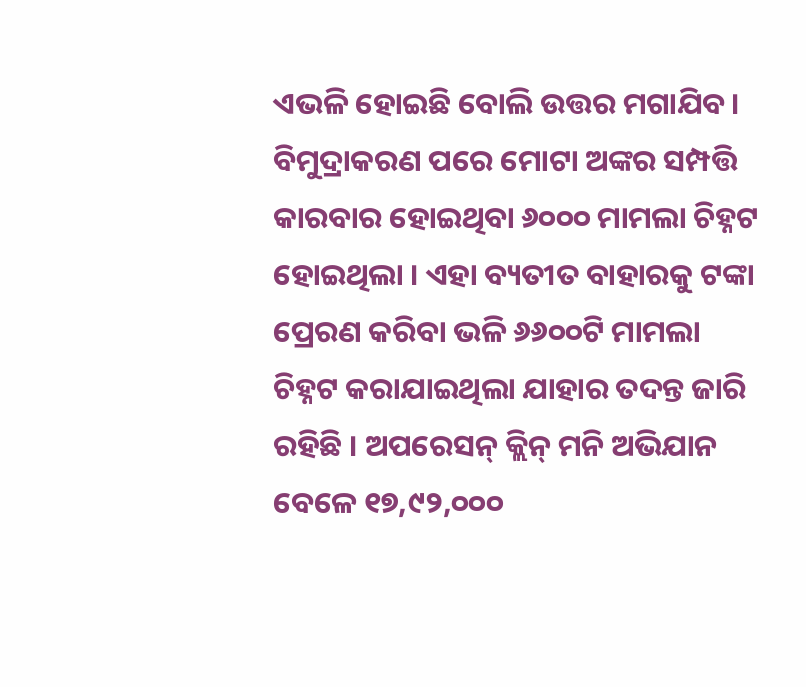ଏଭଳି ହୋଇଛି ବୋଲି ଉତ୍ତର ମଗାଯିବ। ବିମୁଦ୍ରାକରଣ ପରେ ମୋଟା ଅଙ୍କର ସମ୍ପତ୍ତି କାରବାର ହୋଇଥିବା ୬୦୦୦ ମାମଲା ଚିହ୍ନଟ ହୋଇଥିଲା । ଏହା ବ୍ୟତୀତ ବାହାରକୁ ଟଙ୍କା ପ୍ରେରଣ କରିବା ଭଳି ୬୬୦୦ଟି ମାମଲା ଚିହ୍ନଟ କରାଯାଇଥିଲା ଯାହାର ତଦନ୍ତ ଜାରି ରହିଛି । ଅପରେସନ୍‌ କ୍ଲିନ୍‌ ମନି ଅଭିଯାନ ବେଳେ ୧୭,୯୨,୦୦୦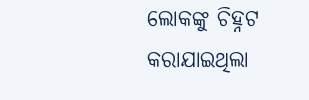ଲୋକଙ୍କୁ ଚିହ୍ନଟ କରାଯାଇଥିଲା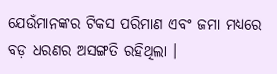ଯେଉଁମାନଙ୍କର ଟିକସ ପରିମାଣ ଏବଂ ଜମା ମଧ୍ୟରେ ବଡ଼ ଧରଣର ଅସଙ୍ଗତି ରହିଥିଲା ।